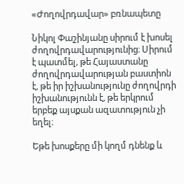«Ժողովրդավար» բռնապետը

Նիկոլ Փաշինյանը սիրում է խոսել ժողովրդավարությունից։ Սիրում է պատմել, թե Հայաստանը ժողովրդավարության բաստիոն է, թե իր իշխանությունը ժողովրդի իշխանությունն է, թե երկրում երբեք այսքան ազատություն չի եղել։

Եթե խոսքերը մի կողմ դնենք և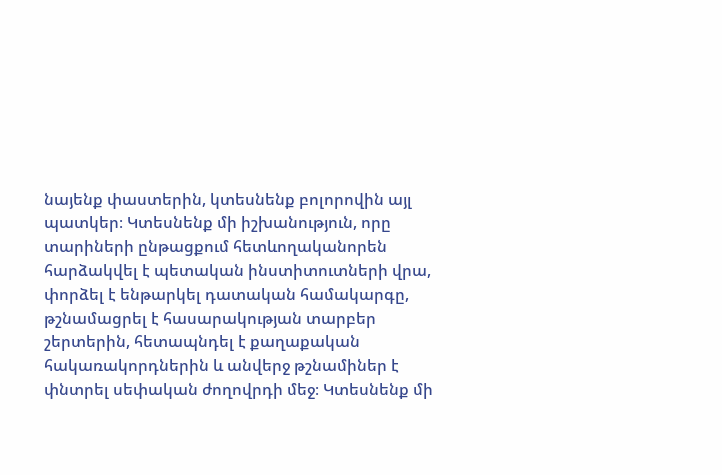նայենք փաստերին, կտեսնենք բոլորովին այլ պատկեր։ Կտեսնենք մի իշխանություն, որը տարիների ընթացքում հետևողականորեն հարձակվել է պետական ինստիտուտների վրա, փորձել է ենթարկել դատական համակարգը, թշնամացրել է հասարակության տարբեր շերտերին, հետապնդել է քաղաքական հակառակորդներին և անվերջ թշնամիներ է փնտրել սեփական ժողովրդի մեջ։ Կտեսնենք մի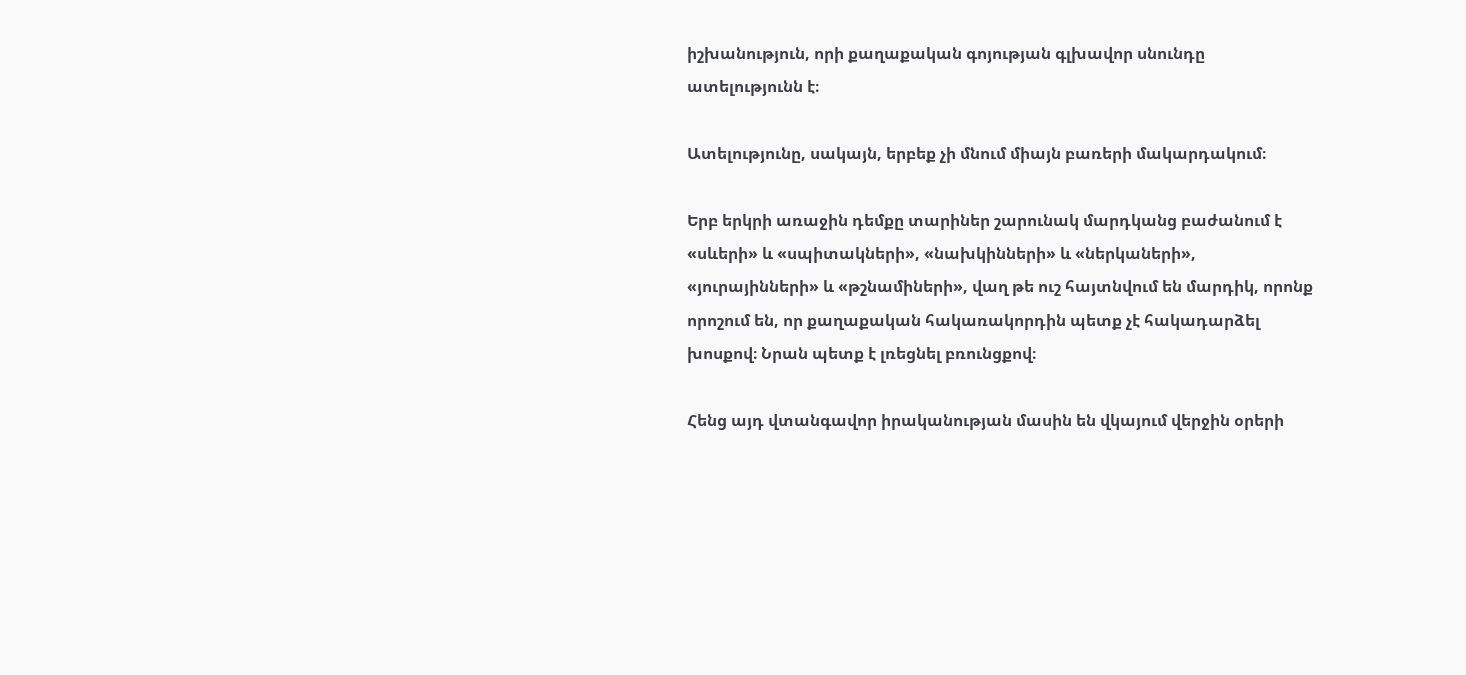իշխանություն, որի քաղաքական գոյության գլխավոր սնունդը ատելությունն է։

Ատելությունը, սակայն, երբեք չի մնում միայն բառերի մակարդակում։

Երբ երկրի առաջին դեմքը տարիներ շարունակ մարդկանց բաժանում է «սևերի» և «սպիտակների», «նախկինների» և «ներկաների», «յուրայինների» և «թշնամիների», վաղ թե ուշ հայտնվում են մարդիկ, որոնք որոշում են, որ քաղաքական հակառակորդին պետք չէ հակադարձել խոսքով։ Նրան պետք է լռեցնել բռունցքով։

Հենց այդ վտանգավոր իրականության մասին են վկայում վերջին օրերի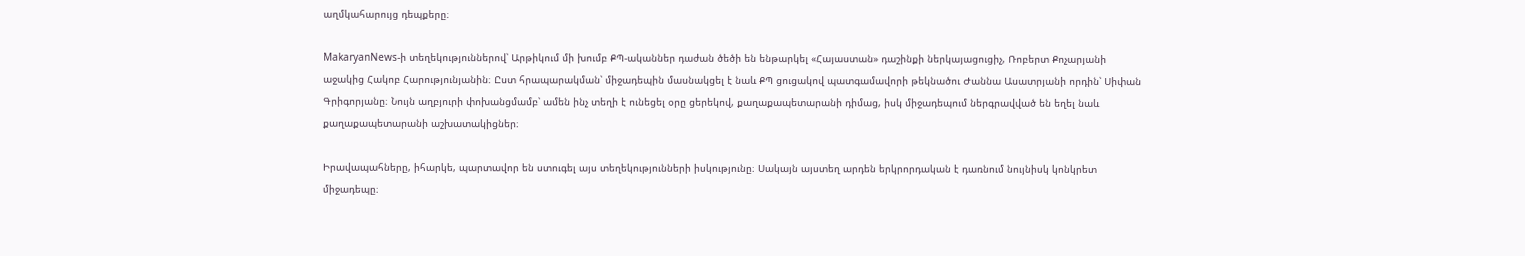աղմկահարույց դեպքերը։

MakaryanNews-ի տեղեկություններով՝ Արթիկում մի խումբ ՔՊ-ականներ դաժան ծեծի են ենթարկել «Հայաստան» դաշինքի ներկայացուցիչ, Ռոբերտ Քոչարյանի աջակից Հակոբ Հարությունյանին։ Ըստ հրապարակման՝ միջադեպին մասնակցել է նաև ՔՊ ցուցակով պատգամավորի թեկնածու Ժաննա Ասատրյանի որդին՝ Սիփան Գրիգորյանը։ Նույն աղբյուրի փոխանցմամբ՝ ամեն ինչ տեղի է ունեցել օրը ցերեկով, քաղաքապետարանի դիմաց, իսկ միջադեպում ներգրավված են եղել նաև քաղաքապետարանի աշխատակիցներ։

Իրավապահները, իհարկե, պարտավոր են ստուգել այս տեղեկությունների իսկությունը։ Սակայն այստեղ արդեն երկրորդական է դառնում նույնիսկ կոնկրետ միջադեպը։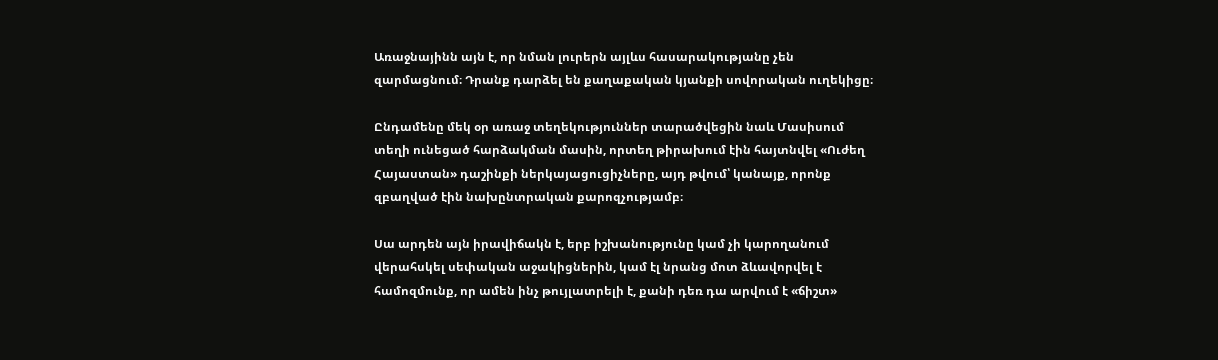Առաջնայինն այն է, որ նման լուրերն այլևս հասարակությանը չեն զարմացնում։ Դրանք դարձել են քաղաքական կյանքի սովորական ուղեկիցը։

Ընդամենը մեկ օր առաջ տեղեկություններ տարածվեցին նաև Մասիսում տեղի ունեցած հարձակման մասին, որտեղ թիրախում էին հայտնվել «Ուժեղ Հայաստան» դաշինքի ներկայացուցիչները, այդ թվում՝ կանայք, որոնք զբաղված էին նախընտրական քարոզչությամբ։

Սա արդեն այն իրավիճակն է, երբ իշխանությունը կամ չի կարողանում վերահսկել սեփական աջակիցներին, կամ էլ նրանց մոտ ձևավորվել է համոզմունք, որ ամեն ինչ թույլատրելի է, քանի դեռ դա արվում է «ճիշտ»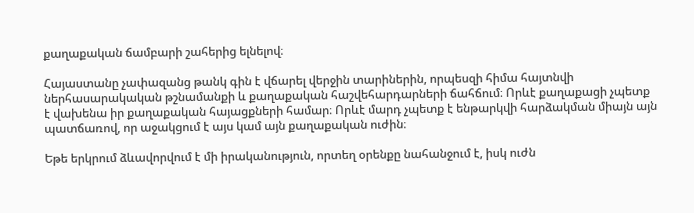քաղաքական ճամբարի շահերից ելնելով։

Հայաստանը չափազանց թանկ գին է վճարել վերջին տարիներին, որպեսզի հիմա հայտնվի ներհասարակական թշնամանքի և քաղաքական հաշվեհարդարների ճահճում։ Որևէ քաղաքացի չպետք է վախենա իր քաղաքական հայացքների համար։ Որևէ մարդ չպետք է ենթարկվի հարձակման միայն այն պատճառով, որ աջակցում է այս կամ այն քաղաքական ուժին։

Եթե երկրում ձևավորվում է մի իրականություն, որտեղ օրենքը նահանջում է, իսկ ուժն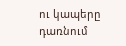ու կապերը դառնում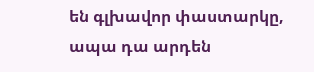են գլխավոր փաստարկը, ապա դա արդեն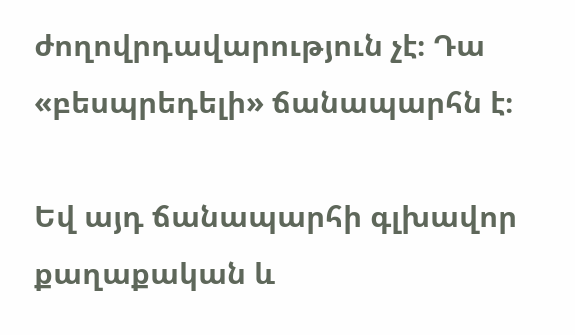ժողովրդավարություն չէ։ Դա «բեսպրեդելի» ճանապարհն է։

Եվ այդ ճանապարհի գլխավոր քաղաքական և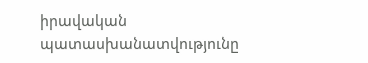իրավական պատասխանատվությունը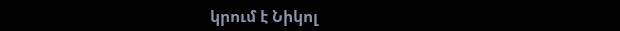կրում է Նիկոլ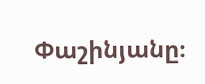Փաշինյանը։